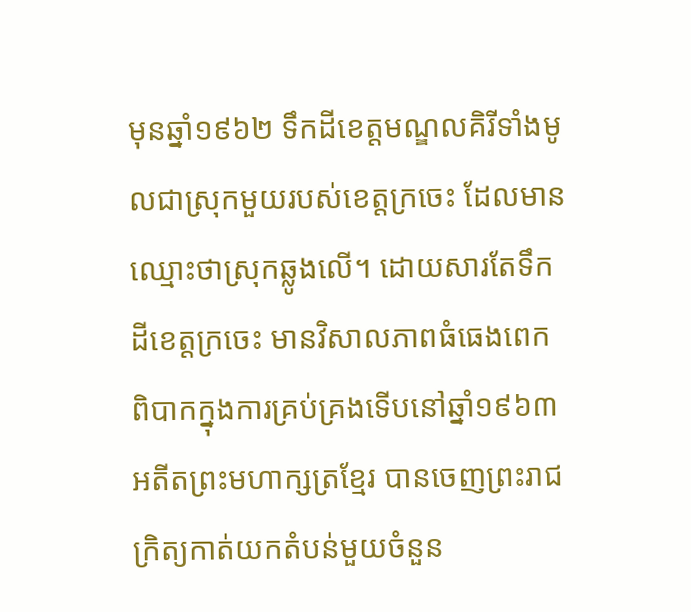មុនឆ្នាំ១៩៦២ ទឹកដីខេត្តមណ្ឌលគិរីទាំងមូលជាស្រុកមួយរបស់ខេត្តក្រចេះ ដែលមានឈ្មោះថាស្រុកឆ្លូងលើ។ ដោយសារតែទឹកដីខេត្តក្រចេះ មានវិសាលភាពធំធេងពេកពិបាកក្នុងការគ្រប់គ្រងទើបនៅឆ្នាំ១៩៦៣ អតីតព្រះមហាក្សត្រខ្មែរ បានចេញព្រះរាជក្រិត្យកាត់យកតំបន់មួយចំនួន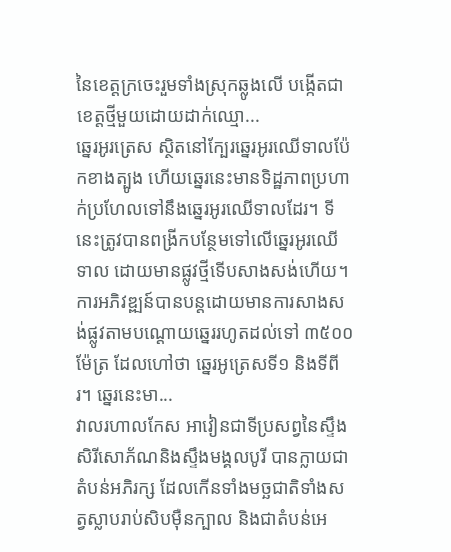នៃខេត្តក្រចេះរួមទាំងស្រុកឆ្លូងលើ បង្កើតជាខេត្តថ្មីមួយដោយដាក់ឈ្មោ...
ឆ្នេរអូរត្រេស ស្ថិតនៅក្បែរឆ្នេរអូរឈើទាលប៉ែកខាងត្បូង ហើយឆ្នេរនេះមានទិដ្ឋភាពប្រហាក់ប្រហែលទៅនឹងឆ្នេរអូរឈើទាលដែរ។ ទីនេះត្រូវបានពង្រីកបន្ថែមទៅលើឆ្នេរអូរឈើទាល ដោយមានផ្លូវថ្មីទើបសាងសង់ហើយ។ ការអភិវឌ្ឍន៍បានបន្តដោយមានការសាងសង់ផ្លូវតាមបណ្ដោយឆ្នេររហូតដល់ទៅ ៣៥០០ម៉ែត្រ ដែលហៅថា ឆ្នេរអូត្រេសទី១ និងទីពីរ។ ឆ្នេរនេះមា...
វាលរហាលកែស អាវៀនជាទីប្រសព្វនៃស្ទឹងសិរីសោភ័ណនិងស្ទឹងមង្គលបូរី បានក្លាយជាតំបន់អភិរក្ស ដែលកើនទាំងមច្ឆជាតិទាំងសត្វស្លាបរាប់សិបម៉ឺនក្បាល និងជាតំបន់អេ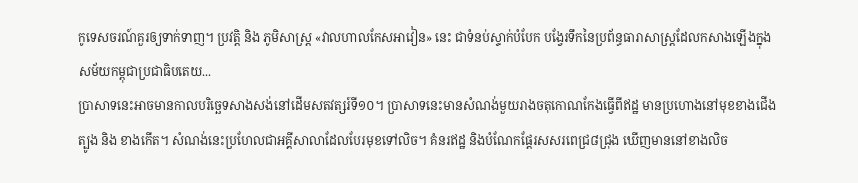កូទេសចរណ៍គួរឲ្យទាក់ទាញ។ ប្រវត្តិ និង ភូមិសាស្ត្រ «វាលហាលកែសអាវៀន» នេះ ជាទំនប់ស្ទាក់បំបែក បង្វែរទឹកនៃប្រព័ន្ធធារាសាស្ត្រដែលកសាងឡើងក្នុងសម័យកម្ពុជាប្រជាធិបតេយ...
ប្រាសាទនេះអាចមានកាលបរិច្ឆេទសាងសង់នៅដើមសតវត្សរ៍ទី១០។ ប្រាសាទនេះមានសំណង់មួយរាងចតុកោណកែងធ្វើពីឥដ្ឋ មានប្រហោងនៅមុខខាងជើង ត្បូង និង ខាងកើត។ សំណង់នេះប្រហែលជាអគ្គីសាលាដែលបែរមុខទៅលិច។ គំនរឥដ្ឋ និងបំណែកផ្ដែរសសរពេជ្រ៨ជ្រុង ឃើញមាននៅខាងលិច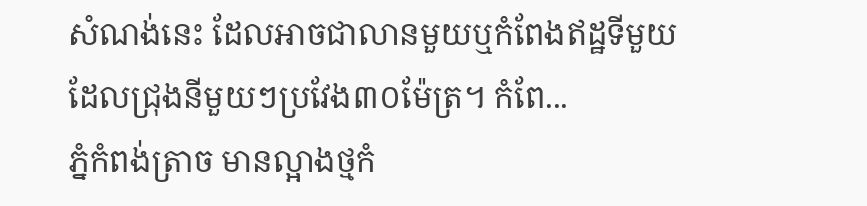សំណង់នេះ ដែលអាចជាលានមួយឬកំពែងឥដ្ឋទីមួយ ដែលជ្រុងនីមួយៗប្រវែង៣០ម៉ែត្រ។ កំពែ...
ភ្នំកំពង់ត្រាច មានល្អាងថ្មកំ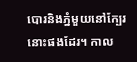បោរនិងភ្នំមួយនៅក្បែរនោះផងដែរ។ កាល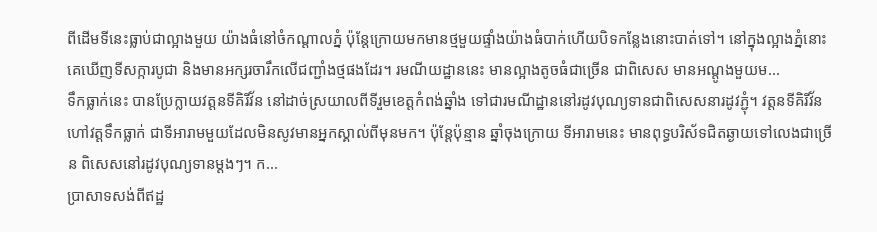ពីដើមទីនេះធ្លាប់ជាល្អាងមួយ យ៉ាងធំនៅចំកណ្តាលភ្នំ ប៉ុន្តែក្រោយមកមានថ្មមួយផ្ទាំងយ៉ាងធំបាក់ហើយបិទកន្លែងនោះបាត់ទៅ។ នៅក្នុងល្អាងភ្នំនោះ គេឃើញទីសក្ការបូជា និងមានអក្សរចារឹកលើជញ្ជាំងថ្មផងដែរ។ រមណីយដ្ឋាននេះ មានល្អាងតូចធំជាច្រើន ជាពិសេស មានអណ្តូងមួយម...
ទឹកធ្លាក់នេះ បានប្រែក្លាយវត្តនទីគិរីវ័ន នៅដាច់ស្រយាលពីទីរួមខេត្តកំពង់ឆ្នាំង ទៅជារមណីដ្ឋាននៅរដូវបុណ្យទានជាពិសេសនារដូវភ្ជុំ។ វត្តនទីគិរីវ័ន ហៅវត្តទឹកធ្លាក់ ជាទីអារាមមួយដែលមិនសូវមានអ្នកស្គាល់ពីមុនមក។ ប៉ុន្តែប៉ុន្មាន ឆ្នាំចុងក្រោយ ទីអារាមនេះ មានពុទ្ធបរិស័ទជិតឆ្ងាយទៅលេងជាច្រើន ពិសេសនៅរដូវបុណ្យទានម្តងៗ។ ក...
ប្រាសាទសង់ពីឥដ្ឋ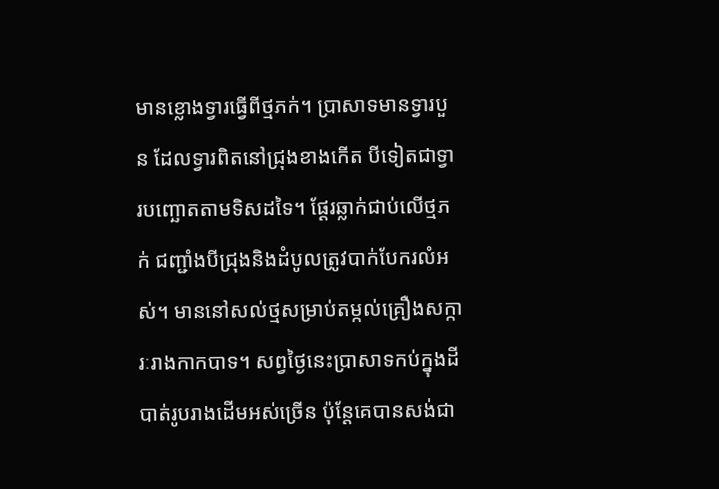មានខ្លោងទ្វារធ្វើពីថ្មភក់។ ប្រាសាទមានទ្វារបួន ដែលទ្វារពិតនៅជ្រុងខាងកើត បីទៀតជាទ្វារបញ្ឆោតតាមទិសដទៃ។ ផ្ដែរឆ្លាក់ជាប់លើថ្មភក់ ជញ្ជាំងបីជ្រុងនិងដំបូលត្រូវបាក់បែករលំអស់។ មាននៅសល់ថ្មសម្រាប់តម្កល់គ្រឿងសក្ការៈរាងកាកបាទ។ សព្វថ្ងៃនេះប្រាសាទកប់ក្នុងដីបាត់រូបរាងដើមអស់ច្រើន ប៉ុន្តែគេបានសង់ជា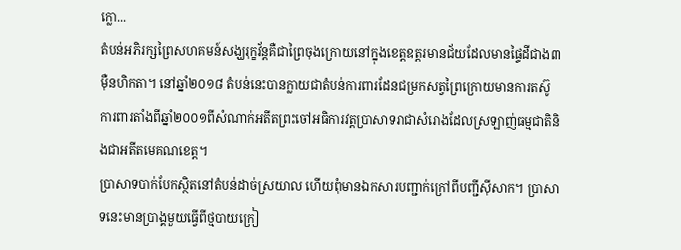ក្លោ...
តំបន់អភិរក្សព្រៃសហគមន៍សង្ឃរុក្ខវ័ន្តគឺជាព្រៃចុងក្រោយនៅក្នុងខេត្តឧត្តរមានជ័យដែលមានផ្ទៃដីជាង៣ម៉ឺនហិកតា។ នៅឆ្នាំ២០១៨ តំបន់នេះបានក្លាយជាតំបន់ការពារដែនជម្រកសត្វព្រៃក្រោយមានការតស៊ូការពារតាំងពីឆ្នាំ២០០១ពីសំណាក់អតីតព្រះចៅអធិការវត្តប្រាសាទរាជាសំរោងដែលស្រឡាញ់ធម្មជាតិនិងជាអតីតមេគណខេត្ត។
ប្រាសាទបាក់បែកស្ថិតនៅតំបន់ដាច់ស្រយាល ហើយពុំមានឯកសារបញ្ជាក់ក្រៅពីបញ្ជីស៊ីសាក។ ប្រាសាទនេះមានប្រាង្គមួយធ្វើពីថ្មបាយក្រៀ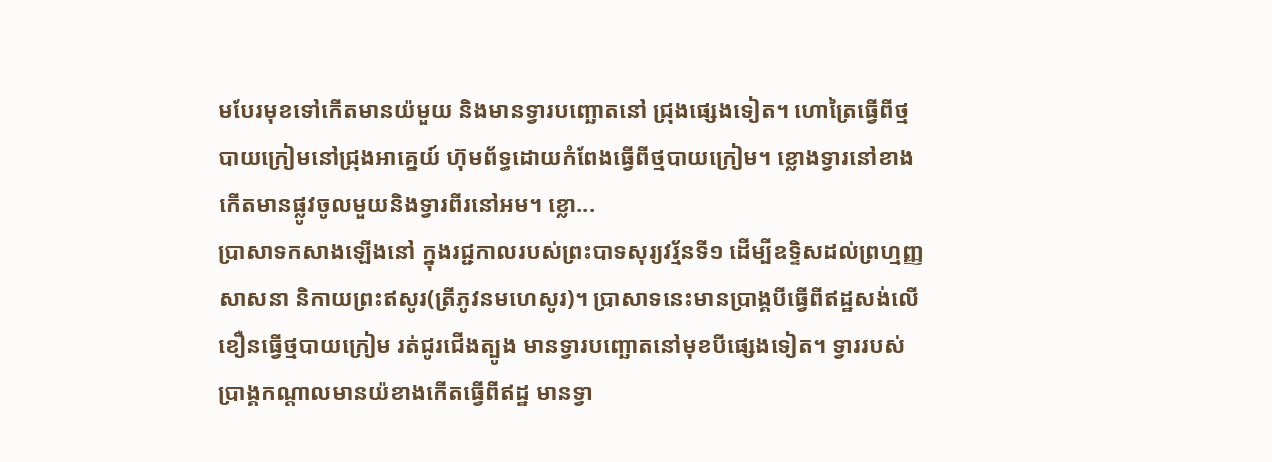មបែរមុខទៅកើតមានយ៉មួយ និងមានទ្វារបញ្ឆោតនៅ ជ្រុងផ្សេងទៀត។ ហោត្រៃធ្វើពីថ្មបាយក្រៀមនៅជ្រុងអាគ្នេយ៍ ហ៊ុមព័ទ្ធដោយកំពែងធ្វើពីថ្មបាយក្រៀម។ ខ្លោងទ្វារនៅខាងកើតមានផ្លូវចូលមួយនិងទ្វារពីរនៅអម។ ខ្លោ...
ប្រាសាទកសាងឡើងនៅ ក្នុងរជ្ជកាលរបស់ព្រះបាទសុរ្យវរ្ម័នទី១ ដើម្បីឧទ្ទិសដល់ព្រហ្មញ្ញសាសនា និកាយព្រះឥសូរ(ត្រីភូវនមហេសូរ)។ ប្រាសាទនេះមានប្រាង្គបីធ្វើពីឥដ្ឋសង់លើខឿនធ្វើថ្មបាយក្រៀម រត់ជូរជើងត្បូង មានទ្វារបញ្ឆោតនៅមុខបីផ្សេងទៀត។ ទ្វាររបស់ប្រាង្គកណ្តាលមានយ៉ខាងកើតធ្វើពីឥដ្ឋ មានទ្វា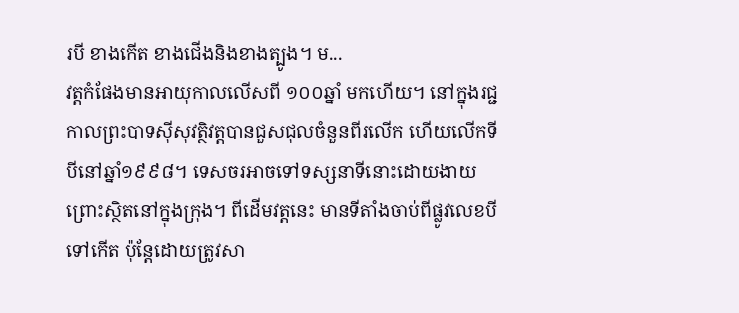របី ខាងកើត ខាងជើងនិងខាងត្បូង។ ម...
វត្តកំផែងមានអាយុកាលលើសពី ១០០ឆ្នាំ មកហើយ។ នៅក្នុងរជ្ជកាលព្រះបាទស៊ីសុវត្ថិវត្តបានជួសជុលចំនួនពីរលើក ហើយលើកទីបីនៅឆ្នាំ១៩៩៨។ ទេសចរអាចទៅទស្សនាទីនោះដោយងាយព្រោះស្ថិតនៅក្នុងក្រុង។ ពីដើមវត្តនេះ មានទីតាំងចាប់ពីផ្លូវលេខបីទៅកើត ប៉ុន្តែដោយត្រូវសា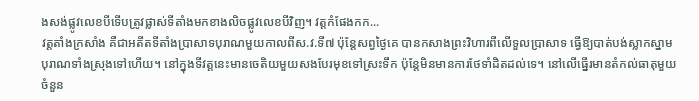ងសង់ផ្លូវលេខបីទើបត្រូវផ្លាស់ទីតាំងមកខាងលិចផ្លូវលេខបីវិញ។ វត្តកំផែងកក...
វត្តតាំងក្រសាំង គឺជាអតីតទីតាំងប្រាសាទបុរាណមួយកាលពីស.វ.ទី៧ ប៉ុន្តែសព្វថ្ងៃគេ បានកសាងព្រះវិហារពីលើទួលប្រាសាទ ធ្វើឱ្យបាត់បង់ស្លាកស្នាមបុរាណទាំងស្រុងទៅហើយ។ នៅក្នុងទីវត្តនេះមានចេតិយមួយសងបែរមុខទៅស្រះទឹក ប៉ុន្តែមិនមានការថែទាំដិតដល់ទេ។ នៅលើធ្នើរមានតំកល់ធាតុមួយចំនួន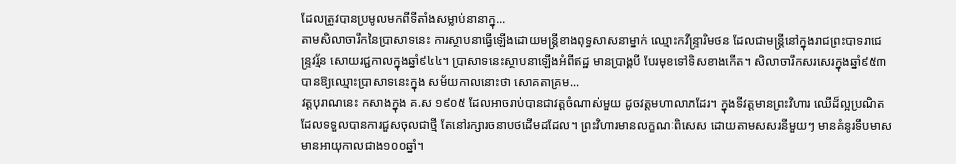ដែលត្រូវបានប្រមូលមកពីទីតាំងសម្លាប់នានាក្នុ...
តាមសិលាចារឹកនៃប្រាសាទនេះ ការស្ថាបនាធ្វើឡើងដោយមន្រ្តីខាងពុទ្ធសាសនាម្នាក់ ឈ្មោះកវីន្រ្ទារិមថន ដែលជាមន្រ្តីនៅក្នុងរាជព្រះបាទរាជេន្ទ្រវរ្ម័ន សោយរជ្ជកាលក្នុងឆ្នាំ៩៤៤។ ប្រាសាទនេះស្ថាបនាឡើងអំពីឥដ្ឋ មានប្រាង្គបី បែរមុខទៅទិសខាងកើត។ សិលាចារឹកសរសេរក្នុងឆ្នាំ៩៥៣ បានឱ្យឈ្មោះប្រាសាទនេះក្នុង សម័យកាលនោះថា សោគតាគ្រម...
វត្តបុរាណនេះ កសាងក្នុង គ.ស ១៩០៥ ដែលអាចរាប់បានជាវត្តចំណាស់មួយ ដូចវត្តមហាលាភដែរ។ ក្នុងទីវត្តមានព្រះវិហារ ឈើដ៏ល្អប្រណិត ដែលទទួលបានការជួសចុលជាថ្មី តែនៅរក្សារចនាបថដើមដដែល។ ព្រះវិហារមានលក្ខណៈពិសេស ដោយតាមសសរនីមួយៗ មានគំនូរទឹបមាស មានអាយុកាលជាង១០០ឆ្នាំ។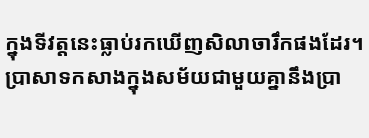ក្នុងទីវត្តនេះធ្លាប់រកឃើញសិលាចារឹកផងដែរ។
ប្រាសាទកសាងក្នុងសម័យជាមួយគ្នានឹងប្រា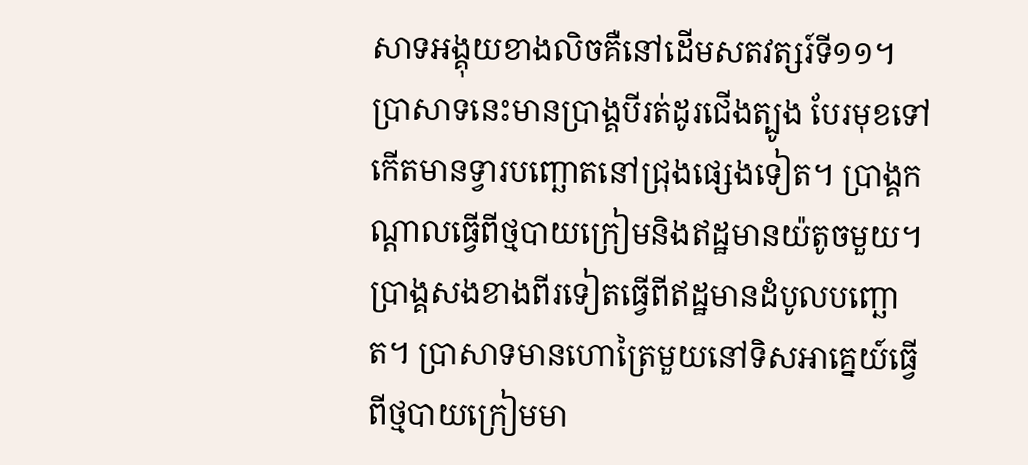សាទអង្គុយខាងលិចគឺនៅដើមសតវត្សរ៍ទី១១។ ប្រាសាទនេះមានប្រាង្គបីរត់ដូរជើងត្បូង បែរមុខទៅកើតមានទ្វារបញ្ឆោតនៅជ្រុងផ្សេងទៀត។ ប្រាង្គកណ្ដាលធ្វើពីថ្មបាយក្រៀមនិងឥដ្ឋមានយ៉តូចមួយ។ ប្រាង្គសងខាងពីរទៀតធ្វើពីឥដ្ឋមានដំបូលបញ្ឆោត។ ប្រាសាទមានហោត្រៃមួយនៅទិសអាគ្នេយ៍ធ្វើពីថ្មបាយក្រៀមមា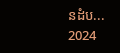នដំប...
2024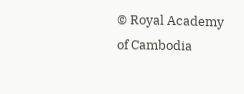© Royal Academy of Cambodia